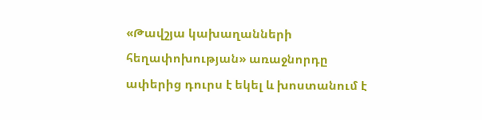«Թավշյա կախաղանների հեղափոխության» առաջնորդը ափերից դուրս է եկել և խոստանում է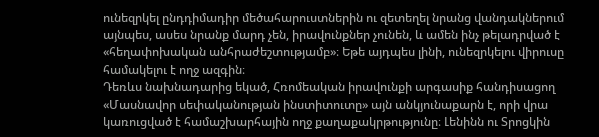ունեզրկել ընդդիմադիր մեծահարուստներին ու զետեղել նրանց վանդակներում այնպես, ասես նրանք մարդ չեն, իրավունքներ չունեն, և ամեն ինչ թելադրված է «հեղափոխական անհրաժեշտությամբ»։ Եթե այդպես լինի, ունեզրկելու վիրուսը համակելու է ողջ ազգին։
Դեռևս նախնադարից եկած, Հռոմեական իրավունքի արգասիք հանդիսացող «Մասնավոր սեփականության ինստիտուտը» այն անկյունաքարն է, որի վրա կառուցված է համաշխարհային ողջ քաղաքակրթությունը։ Լենինն ու Տրոցկին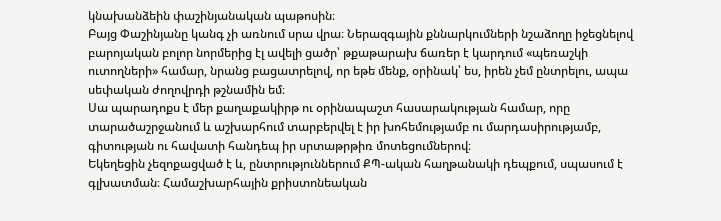կնախանձեին փաշինյանական պաթոսին։
Բայց Փաշինյանը կանգ չի առնում սրա վրա։ Ներազգային քննարկումների նշաձողը իջեցնելով բարոյական բոլոր նորմերից էլ ավելի ցածր՝ թքաթարախ ճառեր է կարդում «պեռաշկի ուտողների» համար, նրանց բացատրելով, որ եթե մենք, օրինակ՝ ես, իրեն չեմ ընտրելու, ապա սեփական ժողովրդի թշնամին եմ։
Սա պարադոքս է մեր քաղաքակիրթ ու օրինապաշտ հասարակության համար, որը տարածաշրջանում և աշխարհում տարբերվել է իր խոհեմությամբ ու մարդասիրությամբ, գիտության ու հավատի հանդեպ իր սրտաթրթիռ մոտեցումներով։
Եկեղեցին չեզոքացված է և, ընտրություններում ՔՊ-ական հաղթանակի դեպքում, սպասում է գլխատման։ Համաշխարհային քրիստոնեական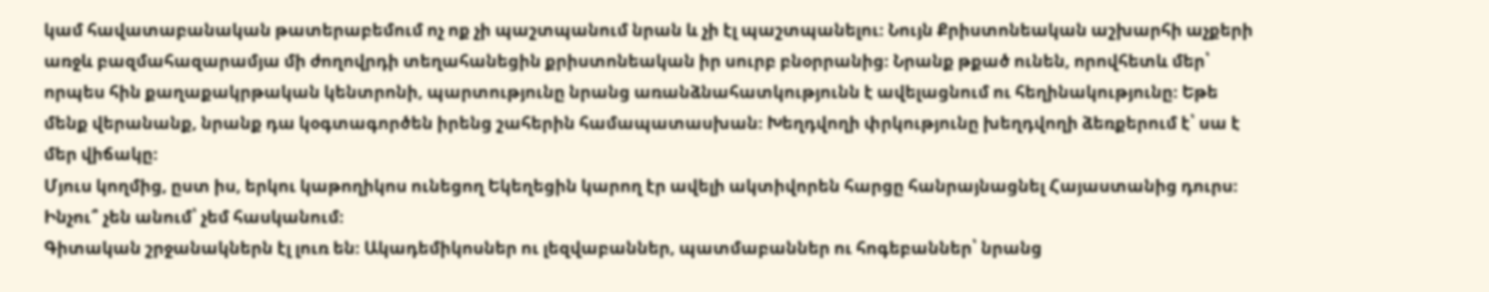կամ հավատաբանական թատերաբեմում ոչ ոք չի պաշտպանում նրան և չի էլ պաշտպանելու։ Նույն Քրիստոնեական աշխարհի աչքերի առջև բազմահազարամյա մի ժողովրդի տեղահանեցին քրիստոնեական իր սուրբ բնօրրանից։ Նրանք թքած ունեն, որովհետև մեր՝ որպես հին քաղաքակրթական կենտրոնի, պարտությունը նրանց առանձնահատկությունն է ավելացնում ու հեղինակությունը։ Եթե մենք վերանանք, նրանք դա կօգտագործեն իրենց շահերին համապատասխան։ Խեղդվողի փրկությունը խեղդվողի ձեռքերում է՝ սա է մեր վիճակը։
Մյուս կողմից, ըստ իս, երկու կաթողիկոս ունեցող Եկեղեցին կարող էր ավելի ակտիվորեն հարցը հանրայնացնել Հայաստանից դուրս։ Ինչու՞ չեն անում՝ չեմ հասկանում։
Գիտական շրջանակներն էլ լուռ են։ Ակադեմիկոսներ ու լեզվաբաններ, պատմաբաններ ու հոգեբաններ՝ նրանց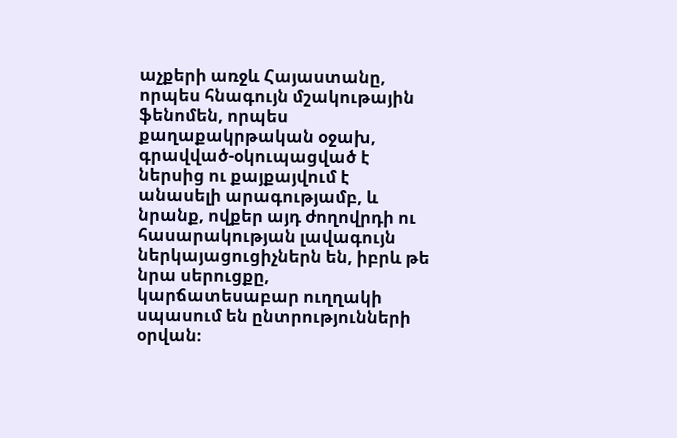աչքերի առջև Հայաստանը, որպես հնագույն մշակութային ֆենոմեն, որպես քաղաքակրթական օջախ, գրավված-օկուպացված է ներսից ու քայքայվում է անասելի արագությամբ, և նրանք, ովքեր այդ ժողովրդի ու հասարակության լավագույն ներկայացուցիչներն են, իբրև թե նրա սերուցքը, կարճատեսաբար ուղղակի սպասում են ընտրությունների օրվան։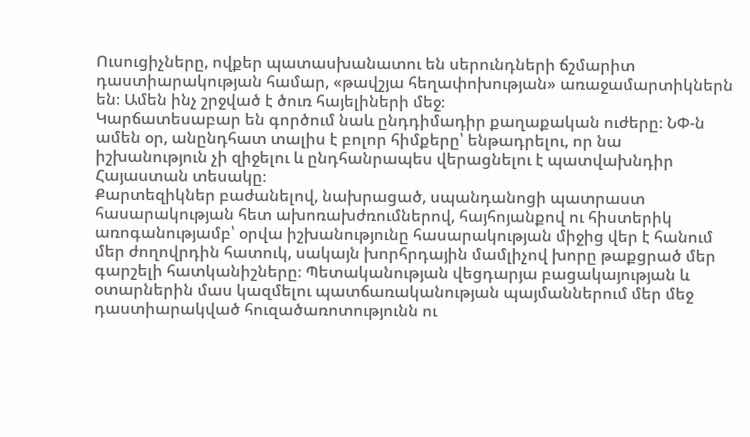Ուսուցիչները, ովքեր պատասխանատու են սերունդների ճշմարիտ դաստիարակության համար, «թավշյա հեղափոխության» առաջամարտիկներն են։ Ամեն ինչ շրջված է ծուռ հայելիների մեջ։
Կարճատեսաբար են գործում նաև ընդդիմադիր քաղաքական ուժերը։ ՆՓ-ն ամեն օր, անընդհատ տալիս է բոլոր հիմքերը՝ ենթադրելու, որ նա իշխանություն չի զիջելու և ընդհանրապես վերացնելու է պատվախնդիր Հայաստան տեսակը։
Քարտեզիկներ բաժանելով, նախրացած, սպանդանոցի պատրաստ հասարակության հետ ախոռախժռումներով, հայհոյանքով ու հիստերիկ առոգանությամբ՝ օրվա իշխանությունը հասարակության միջից վեր է հանում մեր ժողովրդին հատուկ, սակայն խորհրդային մամլիչով խորը թաքցրած մեր գարշելի հատկանիշները։ Պետականության վեցդարյա բացակայության և օտարներին մաս կազմելու պատճառականության պայմաններում մեր մեջ դաստիարակված հուզածառոտությունն ու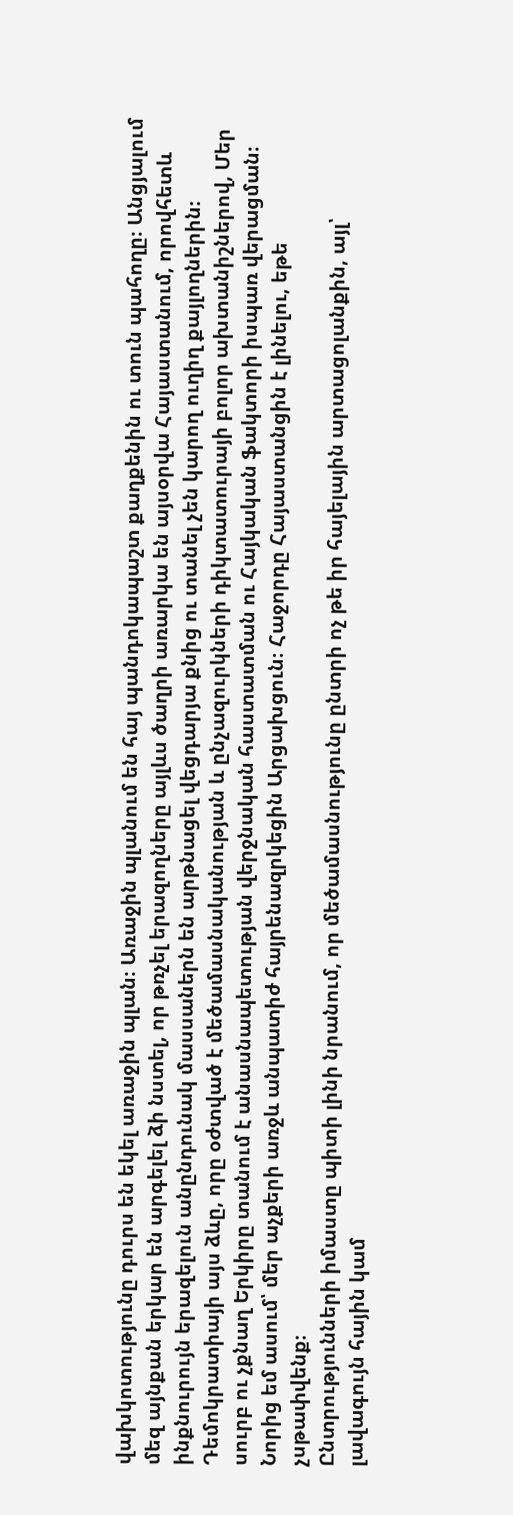վախկոտությունը դուրս են եկել առաջին պլան։ Առաջին պլանում են հայ պանդոկապաշտ քաղքենին ու տուն պահողը։ Անցյալում մեզ այնքան երկար են արգելել ձի նստել, որ թռչել երազողները այլևս ծաղրի առարկա են այսօրվա Հայաստանում, որովհետև ինքնուրույն երազելուն անընդունակ մասսաներն են արթնացել վեցդարյա քնից ու տանել չեն կարող ուղիղ քայլողներին։
Դեմոկրատիայի այս ձևը, որը օժտված է մեծամասնականության և ընչազուրկների դիկտատուրայի բոլոր ախտանիշներով, Մեր սուրբ ու չքնաղ Երկիրը տանում է անասնապետության վերջնական հաստատման ու Հայկական ֆակտորի իսպառ վերացման։ Նորից եմ ասում՝ մեր աչքերի առջև անպատիժ հայրենազրկեցին Արցախցուն։ Հաջորդը Հայաստանցին է լինելու, եթե չսթափվենք։
Ընտրությունների իմաստը պիտի լինի նրանում, որ մեծամասնությունը ընտրի ոչ թե իր հայելային արտացոլանքին, այլ՝ լավագույն հային կամ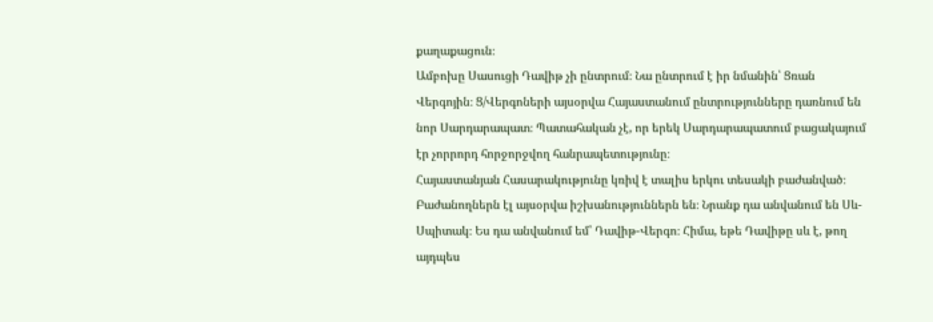քաղաքացուն։
Ամբոխը Սասուցի Դավիթ չի ընտրում։ Նա ընտրում է իր նմանին՝ Ցռան Վերգոյին։ Ց/Վերգոների այսօրվա Հայաստանում ընտրությունները դառնում են նոր Սարդարապատ։ Պատահական չէ, որ երեկ Սարդարապատում բացակայում էր չորրորդ հորջորջվող հանրապետությունը։
Հայաստանյան Հասարակությունը կռիվ է տալիս երկու տեսակի բաժանված։ Բաժանողներն էլ այսօրվա իշխանություններն են։ Նրանք դա անվանում են Սև-Սպիտակ։ Ես դա անվանում եմ՝ Դավիթ-Վերգո։ Հիմա, եթե Դավիթը սև է, թող այդպես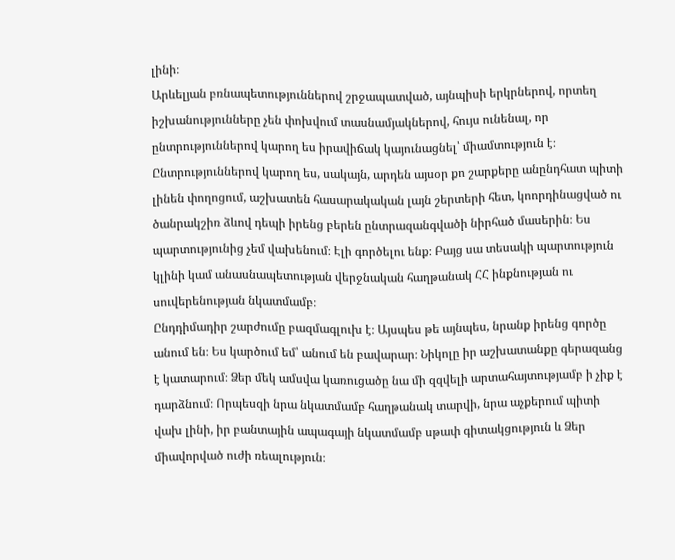լինի։
Արևելյան բռնապետություններով շրջապատված, այնպիսի երկրներով, որտեղ իշխանությունները չեն փոխվում տասնամյակներով, հույս ունենալ, որ ընտրություններով կարող ես իրավիճակ կայունացնել՝ միամտություն է։
Ընտրություններով կարող ես, սակայն, արդեն այսօր քո շարքերը անընդհատ պիտի լինեն փողոցում, աշխատեն հասարակական լայն շերտերի հետ, կոորդինացված ու ծանրակշիռ ձևով դեպի իրենց բերեն ընտրազանգվածի նիրհած մասերին։ Ես պարտությունից չեմ վախենում։ Էլի գործելու ենք։ Բայց սա տեսակի պարտություն կլինի կամ անասնապետության վերջնական հաղթանակ ՀՀ ինքնության ու սուվերենության նկատմամբ։
Ընդդիմադիր շարժումը բազմագլուխ է։ Այսպես թե այնպես, նրանք իրենց գործը անում են։ Ես կարծում եմ՝ անում են բավարար։ Նիկոլը իր աշխատանքը գերազանց է կատարում։ Ձեր մեկ ամսվա կառուցածը նա մի զզվելի արտահայտությամբ ի չիք է դարձնում։ Որպեսզի նրա նկատմամբ հաղթանակ տարվի, նրա աչքերում պիտի վախ լինի, իր բանտային ապագայի նկատմամբ սթափ գիտակցություն և Ձեր միավորված ուժի ռեալություն։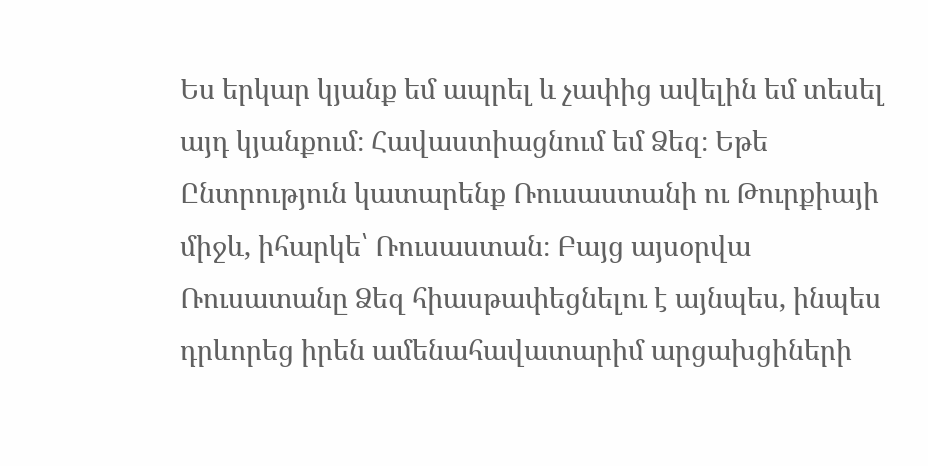Ես երկար կյանք եմ ապրել և չափից ավելին եմ տեսել այդ կյանքում։ Հավաստիացնում եմ Ձեզ։ Եթե Ընտրություն կատարենք Ռուսաստանի ու Թուրքիայի միջև, իհարկե՝ Ռուսաստան։ Բայց այսօրվա Ռուսատանը Ձեզ հիասթափեցնելու է այնպես, ինպես դրևորեց իրեն ամենահավատարիմ արցախցիների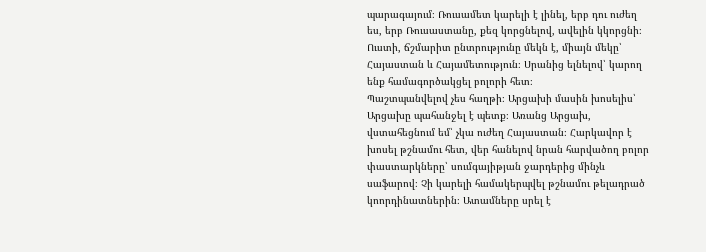պարագայում։ Ռուսամետ կարելի է լինել, երբ դու ուժեղ ես, երբ Ռուսաստանը, քեզ կորցնելով, ավելին կկորցնի։ Ուստի, ճշմարիտ ընտրությունը մեկն է, միայն մեկը՝ Հայաստան և Հայամետություն։ Սրանից ելնելով՝ կարող ենք համագործակցել բոլորի հետ։
Պաշտպանվելով չես հաղթի։ Արցախի մասին խոսելիս՝ Արցախը պահանջել է պետք։ Առանց Արցախ, վստահեցնում եմ՝ չկա ուժեղ Հայաստան։ Հարկավոր է խոսել թշնամու հետ, վեր հանելով նրան հարվածող բոլոր փաստարկները՝ սումգայիթյան ջարդերից մինչև սաֆարով։ Չի կարելի համակերպվել թշնամու թելադրած կոորդինատներին։ Ատամները սրել է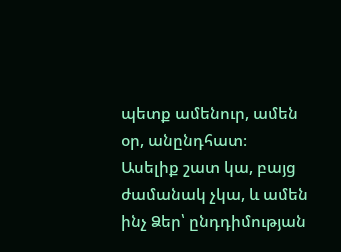պետք ամենուր, ամեն օր, անընդհատ։
Ասելիք շատ կա, բայց ժամանակ չկա, և ամեն ինչ Ձեր՝ ընդդիմության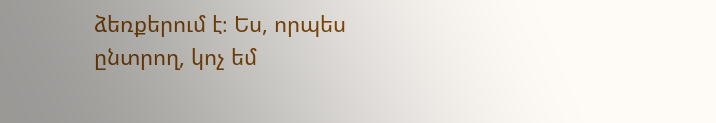ձեռքերում է։ Ես, որպես ընտրող, կոչ եմ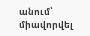անում՝ միավորվել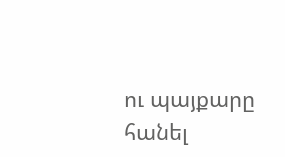ու պայքարը հանել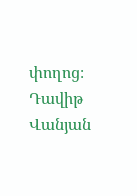փողոց։
Դավիթ Վանյան